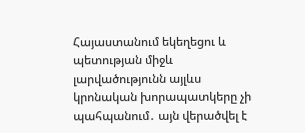Հայաստանում եկեղեցու և պետության միջև լարվածությունն այլևս կրոնական խորապատկերը չի պահպանում․ այն վերածվել է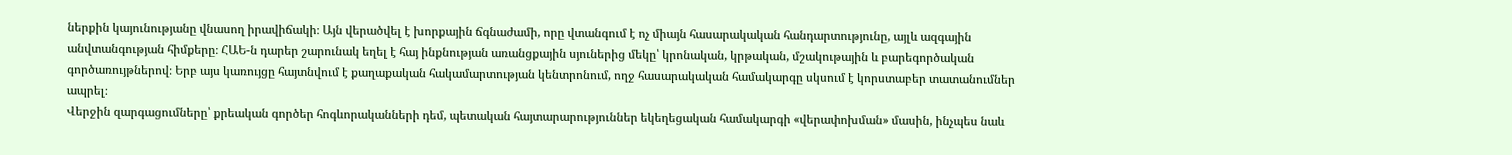ներքին կայունությանը վնասող իրավիճակի։ Այն վերածվել է խորքային ճգնաժամի, որը վտանգում է ոչ միայն հասարակական հանդարտությունը, այլև ազգային անվտանգության հիմքերը։ ՀԱԵ-ն դարեր շարունակ եղել է հայ ինքնության առանցքային սյուներից մեկը՝ կրոնական, կրթական, մշակութային և բարեգործական գործառույթներով։ Երբ այս կառույցը հայտնվում է քաղաքական հակամարտության կենտրոնում, ողջ հասարակական համակարգը սկսում է կորստաբեր տատանումներ ապրել։
Վերջին զարգացումները՝ քրեական գործեր հոգևորականների դեմ, պետական հայտարարություններ եկեղեցական համակարգի «վերափոխման» մասին, ինչպես նաև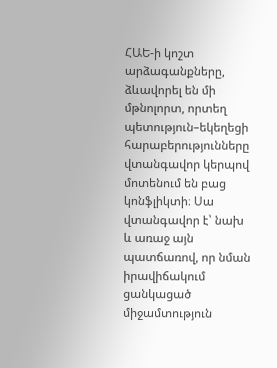ՀԱԵ-ի կոշտ արձագանքները, ձևավորել են մի մթնոլորտ, որտեղ պետություն–եկեղեցի հարաբերությունները վտանգավոր կերպով մոտենում են բաց կոնֆլիկտի։ Սա վտանգավոր է՝ նախ և առաջ այն պատճառով, որ նման իրավիճակում ցանկացած միջամտություն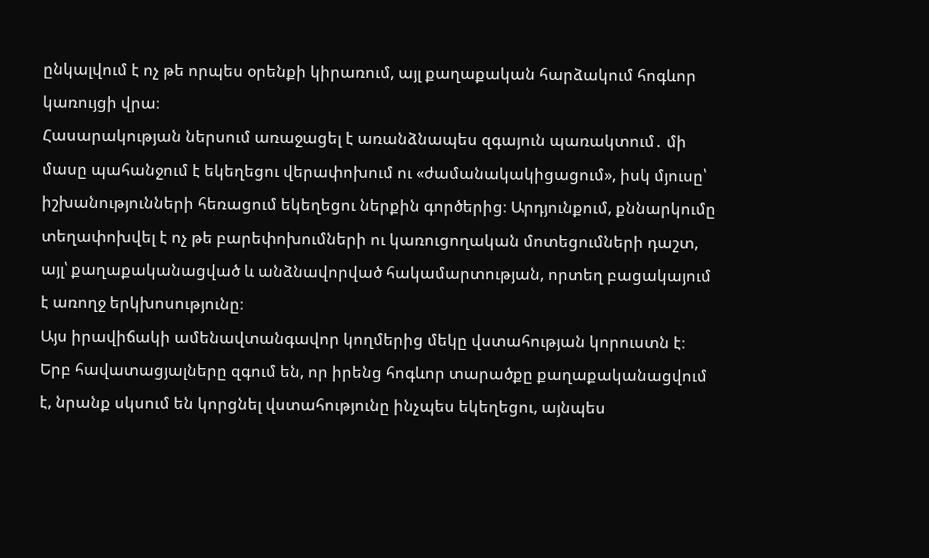ընկալվում է ոչ թե որպես օրենքի կիրառում, այլ քաղաքական հարձակում հոգևոր կառույցի վրա։
Հասարակության ներսում առաջացել է առանձնապես զգայուն պառակտում․ մի մասը պահանջում է եկեղեցու վերափոխում ու «ժամանակակիցացում», իսկ մյուսը՝ իշխանությունների հեռացում եկեղեցու ներքին գործերից։ Արդյունքում, քննարկումը տեղափոխվել է ոչ թե բարեփոխումների ու կառուցողական մոտեցումների դաշտ, այլ՝ քաղաքականացված և անձնավորված հակամարտության, որտեղ բացակայում է առողջ երկխոսությունը։
Այս իրավիճակի ամենավտանգավոր կողմերից մեկը վստահության կորուստն է։
Երբ հավատացյալները զգում են, որ իրենց հոգևոր տարածքը քաղաքականացվում է, նրանք սկսում են կորցնել վստահությունը ինչպես եկեղեցու, այնպես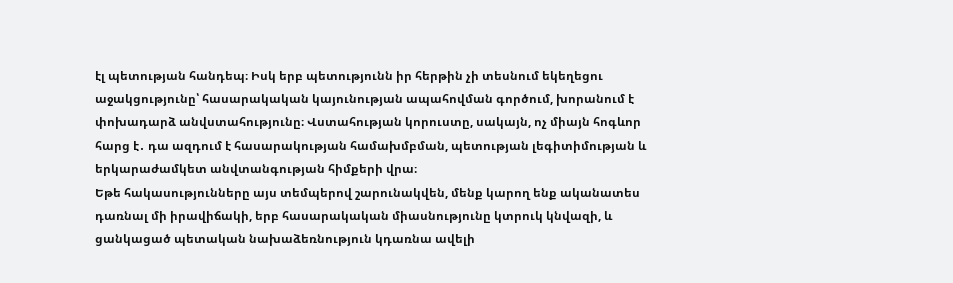էլ պետության հանդեպ։ Իսկ երբ պետությունն իր հերթին չի տեսնում եկեղեցու աջակցությունը՝ հասարակական կայունության ապահովման գործում, խորանում է փոխադարձ անվստահությունը։ Վստահության կորուստը, սակայն, ոչ միայն հոգևոր հարց է․ դա ազդում է հասարակության համախմբման, պետության լեգիտիմության և երկարաժամկետ անվտանգության հիմքերի վրա։
Եթե հակասությունները այս տեմպերով շարունակվեն, մենք կարող ենք ականատես դառնալ մի իրավիճակի, երբ հասարակական միասնությունը կտրուկ կնվազի, և ցանկացած պետական նախաձեռնություն կդառնա ավելի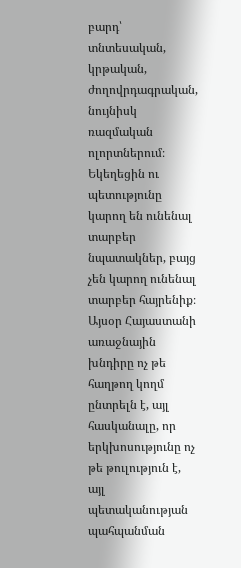բարդ՝ տնտեսական, կրթական, ժողովրդագրական, նույնիսկ ռազմական ոլորտներում։ Եկեղեցին ու պետությունը կարող են ունենալ տարբեր նպատակներ, բայց չեն կարող ունենալ տարբեր հայրենիք։
Այսօր Հայաստանի առաջնային խնդիրը ոչ թե հաղթող կողմ ընտրելն է, այլ հասկանալը, որ երկխոսությունը ոչ թե թուլություն է, այլ պետականության պահպանման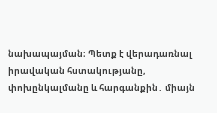նախապայման։ Պետք է վերադառնալ իրավական հստակությանը, փոխընկալմանը և հարգանքին․ միայն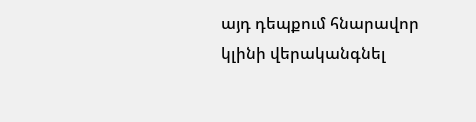այդ դեպքում հնարավոր կլինի վերականգնել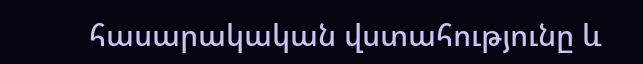հասարակական վստահությունը և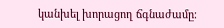կանխել խորացող ճգնաժամը։